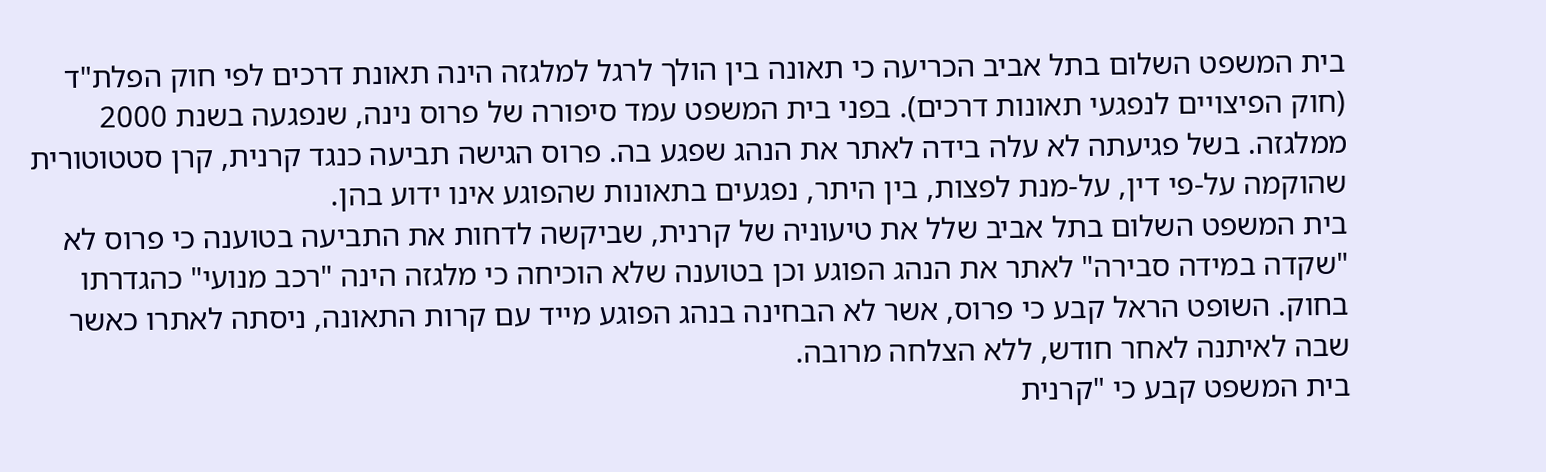בית המשפט השלום בתל אביב הכריעה כי תאונה בין הולך לרגל למלגזה הינה תאונת דרכים לפי חוק הפלת"ד (חוק הפיצויים לנפגעי תאונות דרכים). בפני בית המשפט עמד סיפורה של פרוס נינה, שנפגעה בשנת 2000 ממלגזה. בשל פגיעתה לא עלה בידה לאתר את הנהג שפגע בה. פרוס הגישה תביעה כנגד קרנית, קרן סטטוטורית שהוקמה על-פי דין, על-מנת לפצות, בין היתר, נפגעים בתאונות שהפוגע אינו ידוע בהן.
בית המשפט השלום בתל אביב שלל את טיעוניה של קרנית, שביקשה לדחות את התביעה בטוענה כי פרוס לא "שקדה במידה סבירה" לאתר את הנהג הפוגע וכן בטוענה שלא הוכיחה כי מלגזה הינה "רכב מנועי" כהגדרתו בחוק. השופט הראל קבע כי פרוס, אשר לא הבחינה בנהג הפוגע מייד עם קרות התאונה, ניסתה לאתרו כאשר שבה לאיתנה לאחר חודש, ללא הצלחה מרובה.
בית המשפט קבע כי "קרנית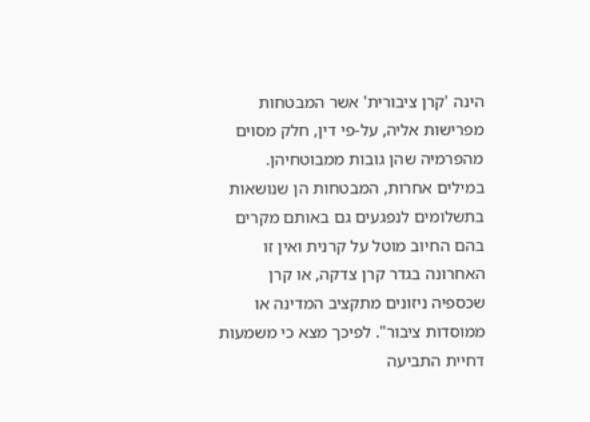הינה 'קרן ציבורית' אשר המבטחות מפרישות אליה, על-פי דין, חלק מסוים מהפרמיה שהן גובות ממבוטחיהן. במילים אחרות, המבטחות הן שנושאות בתשלומים לנפגעים גם באותם מקרים בהם החיוב מוטל על קרנית ואין זו האחרונה בגדר קרן צדקה, או קרן שכספיה ניזונים מתקציב המדינה או ממוסדות ציבור". לפיכך מצא כי משמעות דחיית התביעה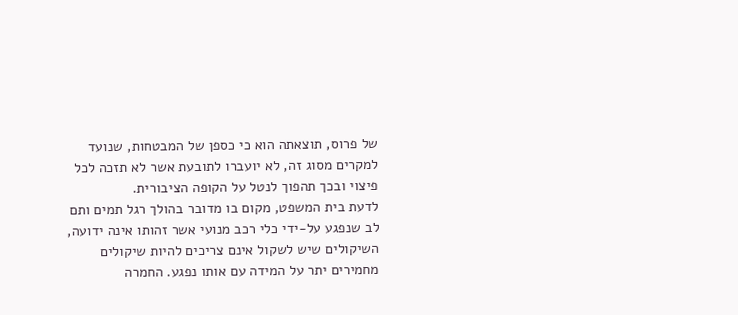של פרוס, תוצאתה הוא כי כספן של המבטחות, שנועד למקרים מסוג זה, לא יועברו לתובעת אשר לא תזכה לכל פיצוי ובכך תהפוך לנטל על הקופה הציבורית.
לדעת בית המשפט, מקום בו מדובר בהולך רגל תמים ותם לב שנפגע על-ידי כלי רכב מנועי אשר זהותו אינה ידועה, השיקולים שיש לשקול אינם צריכים להיות שיקולים מחמירים יתר על המידה עם אותו נפגע. החמרה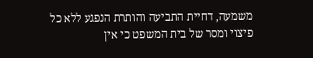משמעה, דחיית התביעה והותרת הנפגע ללא כל פיצוי ומסר של בית המשפט כי אין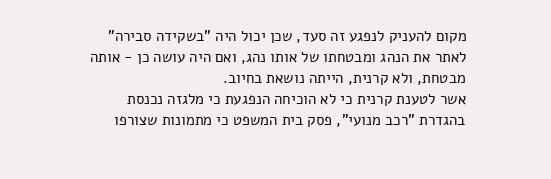מקום להעניק לנפגע זה סעד, שכן יכול היה "בשקידה סבירה" לאתר את הנהג ומבטחתו של אותו נהג, ואם היה עושה כן - אותה מבטחת, ולא קרנית, הייתה נושאת בחיוב.
אשר לטענת קרנית כי לא הוכיחה הנפגעת כי מלגזה נכנסת בהגדרת "רכב מנועי", פסק בית המשפט כי מתמונות שצורפו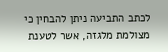לכתב התביעה ניתן להבחין כי מצולמת מלגזה, אשר לטענת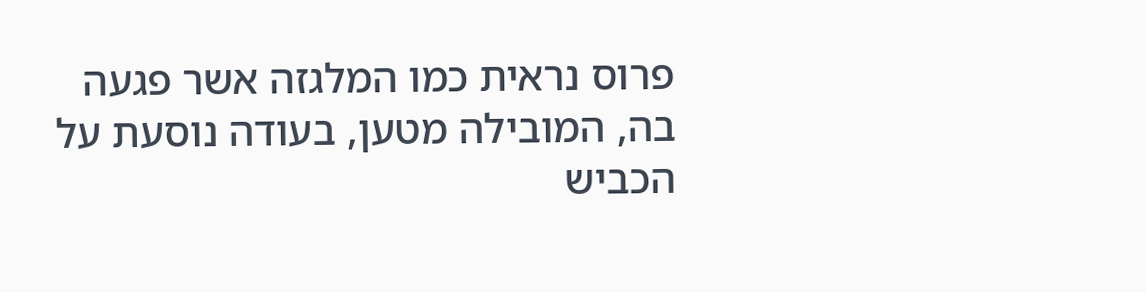פרוס נראית כמו המלגזה אשר פגעה בה, המובילה מטען, בעודה נוסעת על הכביש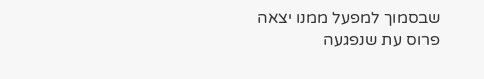שבסמוך למפעל ממנו יצאה פרוס עת שנפגעה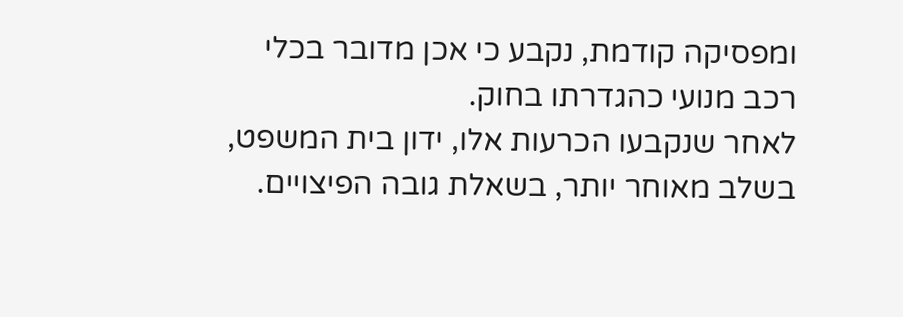ומפסיקה קודמת, נקבע כי אכן מדובר בכלי רכב מנועי כהגדרתו בחוק.
לאחר שנקבעו הכרעות אלו, ידון בית המשפט, בשלב מאוחר יותר, בשאלת גובה הפיצויים.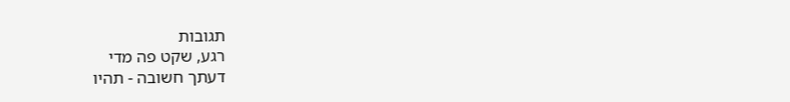תגובות
רגע, שקט פה מדי
דעתך חשובה - תהיו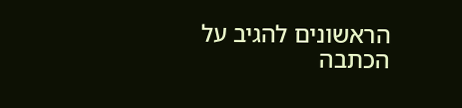הראשונים להגיב על הכתבה